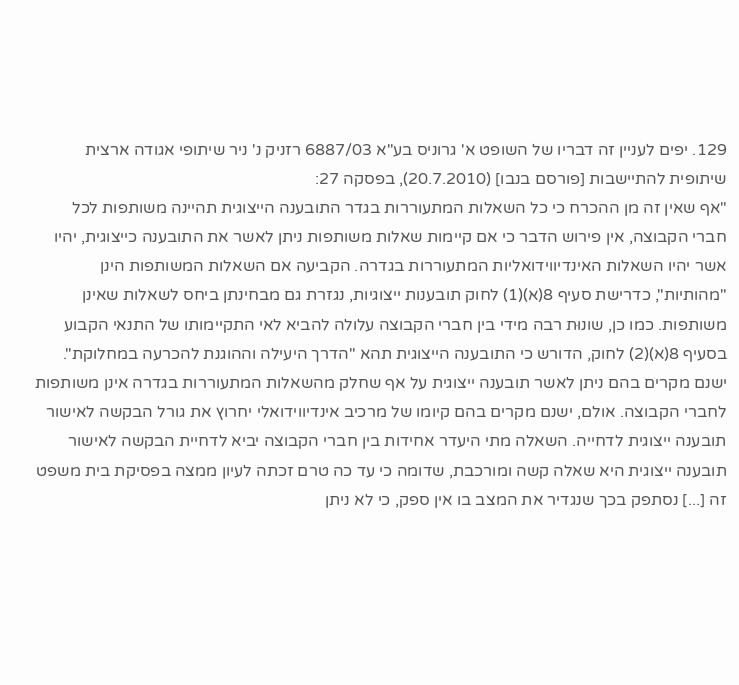129. יפים לעניין זה דבריו של השופט א' גרוניס בע"א 6887/03 רזניק נ' ניר שיתופי אגודה ארצית שיתופית להתיישבות [פורסם בנבו] (20.7.2010), בפסקה 27:
"אף שאין זה מן ההכרח כי כל השאלות המתעוררות בגדר התובענה הייצוגית תהיינה משותפות לכל חברי הקבוצה, אין פירוש הדבר כי אם קיימות שאלות משותפות ניתן לאשר את התובענה כייצוגית, יהיו אשר יהיו השאלות האינדיווידואליות המתעוררות בגדרה. הקביעה אם השאלות המשותפות הינן "מהותיות", כדרישת סעיף 8(א)(1) לחוק תובענות ייצוגיות, נגזרת גם מבחינתן ביחס לשאלות שאינן משותפות. כמו כן, שונוּת רבה מידי בין חברי הקבוצה עלולה להביא לאי התקיימותו של התנאי הקבוע בסעיף 8(א)(2) לחוק, הדורש כי התובענה הייצוגית תהא "הדרך היעילה וההוגנת להכרעה במחלוקת". ישנם מקרים בהם ניתן לאשר תובענה ייצוגית על אף שחלק מהשאלות המתעוררות בגדרה אינן משותפות לחברי הקבוצה. אולם, ישנם מקרים בהם קיומו של מרכיב אינדיווידואלי יחרוץ את גורל הבקשה לאישור תובענה ייצוגית לדחייה. השאלה מתי היעדר אחידות בין חברי הקבוצה יביא לדחיית הבקשה לאישור תובענה ייצוגית היא שאלה קשה ומורכבת, שדומה כי עד כה טרם זכתה לעיון ממצה בפסיקת בית משפט זה [...] נסתפק בכך שנגדיר את המצב בו אין ספק, כי לא ניתן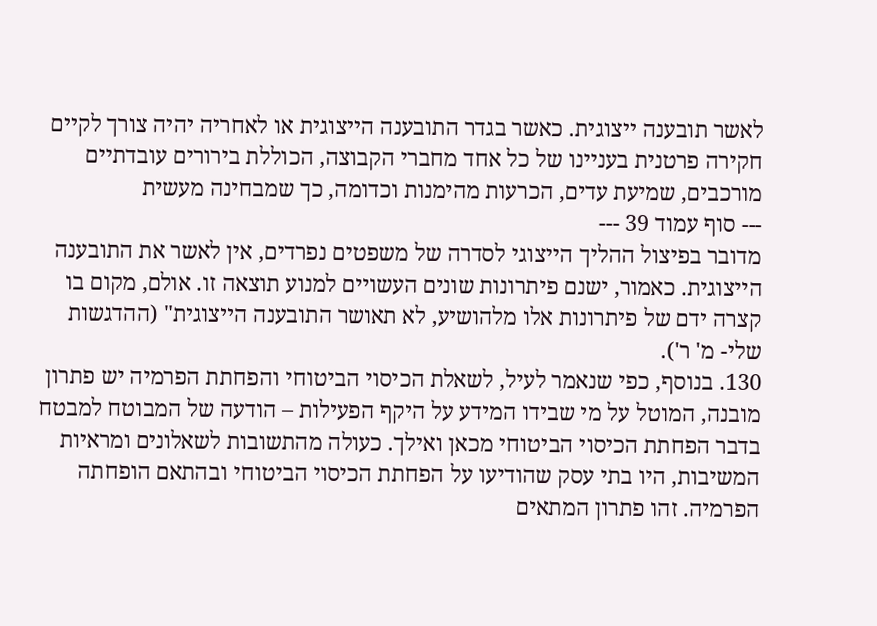לאשר תובענה ייצוגית. כאשר בגדר התובענה הייצוגית או לאחריה יהיה צורך לקיים חקירה פרטנית בעניינו של כל אחד מחברי הקבוצה, הכוללת בירורים עובדתיים מורכבים, שמיעת עדים, הכרעות מהימנות וכדומה, כך שמבחינה מעשית
--- סוף עמוד 39 ---
מדובר בפיצול ההליך הייצוגי לסדרה של משפטים נפרדים, אין לאשר את התובענה הייצוגית. כאמור, ישנם פיתרונות שונים העשויים למנוע תוצאה זו. אולם, מקום בו קצרה ידם של פיתרונות אלו מלהושיע, לא תאושר התובענה הייצוגית" (ההדגשות שלי- מ' ר').
130. בנוסף, כפי שנאמר לעיל, לשאלת הכיסוי הביטוחי והפחתת הפרמיה יש פתרון מובנה, המוטל על מי שבידו המידע על היקף הפעילות – הודעה של המבוטח למבטח בדבר הפחתת הכיסוי הביטוחי מכאן ואילך. כעולה מהתשובות לשאלונים ומראיות המשיבות, היו בתי עסק שהודיעו על הפחתת הכיסוי הביטוחי ובהתאם הופחתה הפרמיה. זהו פתרון המתאים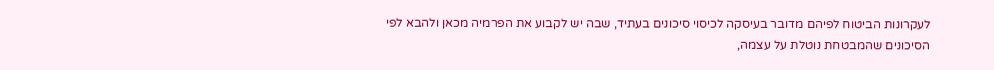לעקרונות הביטוח לפיהם מדובר בעיסקה לכיסוי סיכונים בעתיד, שבה יש לקבוע את הפרמיה מכאן ולהבא לפי הסיכונים שהמבטחת נוטלת על עצמה,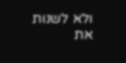ולא לשנות את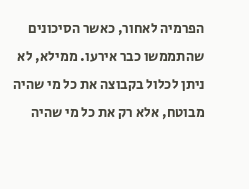הפרמיה לאחור, כאשר הסיכונים שהתממשו כבר אירעו. ממילא, לא ניתן לכלול בקבוצה את כל מי שהיה מבוטח, אלא רק את כל מי שהיה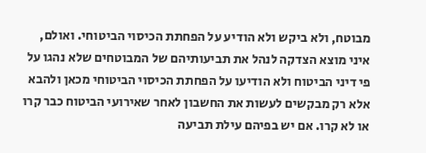מבוטח, ולא ביקש ולא הודיע על הפחתת הכיסוי הביטוחי. ואולם, איני מוצא הצדקה לנהל את תביעותיהם של המבוטחים שלא נהגו על פי דיני הביטוח ולא הודיעו על הפחתת הכיסוי הביטוחי מכאן ולהבא אלא רק מבקשים לעשות את החשבון לאחר שאירועי הביטוח כבר קרו או לא קרו. אם יש בפיהם עילת תביעה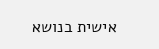אישית בנושא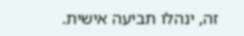זה, ינהלו תביעה אישית.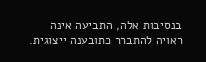בנסיבות אלה, התביעה אינה ראויה להתברר כתובענה ייצוגית.